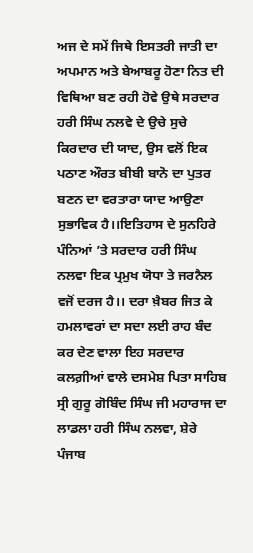ਅਜ ਦੇ ਸਮੇਂ ਜਿਥੇ ਇਸਤਰੀ ਜਾਤੀ ਦਾ ਅਪਮਾਨ ਅਤੇ ਬੇਆਬਰੂ ਹੋਣਾ ਨਿਤ ਦੀ ਵਿਥਿਆ ਬਣ ਰਹੀ ਹੋਵੇ ਉਥੇ ਸਰਦਾਰ ਹਰੀ ਸਿੰਘ ਨਲਵੇ ਦੇ ਉਚੇ ਸੁਚੇ ਕਿਰਦਾਰ ਦੀ ਯਾਦ, ਉਸ ਵਲੋਂ ਇਕ ਪਠਾਣ ਔਰਤ ਬੀਬੀ ਬਾਨੋ ਦਾ ਪੁਤਰ ਬਣਨ ਦਾ ਵਰਤਾਰਾ ਯਾਦ ਆਉਣਾ ਸੁਭਾਵਿਕ ਹੈ।।ਇਤਿਹਾਸ ਦੇ ਸੁਨਹਿਰੇ ਪੰਨਿਆਂ ’ਤੇ ਸਰਦਾਰ ਹਰੀ ਸਿੰਘ ਨਲਵਾ ਇਕ ਪ੍ਰਮੁਖ ਯੋਧਾ ਤੇ ਜਰਨੈਲ ਵਜੋਂ ਦਰਜ ਹੈ।। ਦਰਾ ਖ਼ੈਬਰ ਜਿਤ ਕੇ ਹਮਲਾਵਰਾਂ ਦਾ ਸਦਾ ਲਈ ਰਾਹ ਬੰਦ ਕਰ ਦੇਣ ਵਾਲਾ ਇਹ ਸਰਦਾਰ ਕਲਗ਼ੀਆਂ ਵਾਲੇ ਦਸਮੇਸ਼ ਪਿਤਾ ਸਾਹਿਬ ਸ੍ਰੀ ਗੁਰੂ ਗੋਬਿੰਦ ਸਿੰਘ ਜੀ ਮਹਾਰਾਜ ਦਾ ਲਾਡਲਾ ਹਰੀ ਸਿੰਘ ਨਲਵਾ, ਸ਼ੇਰੇ ਪੰਜਾਬ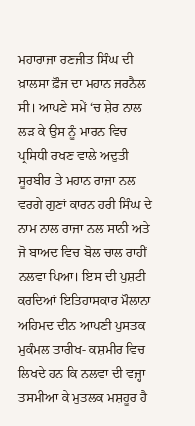ਮਹਾਰਾਜਾ ਰਣਜੀਤ ਸਿੰਘ ਦੀ ਖ਼ਾਲਸਾ ਫ਼ੌਜ ਦਾ ਮਹਾਨ ਜਰਨੈਲ ਸੀ। ਆਪਣੇ ਸਮੇਂ ‘ਚ ਸ਼ੇਰ ਨਾਲ ਲੜ ਕੇ ਉਸ ਨੂੰ ਮਾਰਨ ਵਿਚ ਪ੍ਰਸਿਧੀ ਰਖਣ ਵਾਲੇ ਅਦੁਤੀ ਸੂਰਬੀਰ ਤੇ ਮਹਾਨ ਰਾਜਾ ਨਲ ਵਰਗੇ ਗੁਣਾਂ ਕਾਰਨ ਹਰੀ ਸਿੰਘ ਦੇ ਨਾਮ ਨਾਲ ਰਾਜਾ ਨਲ ਸਾਨੀ ਅਤੇ ਜੋ ਬਾਅਦ ਵਿਚ ਬੋਲ ਚਾਲ ਰਾਹੀਂ ਨਲਵਾ ਪਿਆ। ਇਸ ਦੀ ਪੁਸ਼ਟੀ ਕਰਦਿਆਂ ਇਤਿਹਾਸਕਾਰ ਮੌਲਾਨਾ ਅਹਿਮਦ ਦੀਨ ਆਪਣੀ ਪੁਸਤਕ ਮੁਕੰਮਲ ਤਾਰੀਖ- ਕਸ਼ਮੀਰ ਵਿਚ ਲਿਖਦੇ ਹਨ ਕਿ ਨਲਵਾ ਦੀ ਵਜ੍ਹਾ ਤਸਮੀਆ ਕੇ ਮੁਤਲਕ ਮਸ਼ਹੂਰ ਹੈ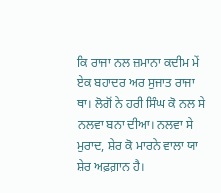ਕਿ ਰਾਜਾ ਨਲ ਜ਼ਮਾਨਾ ਕਦੀਮ ਮੇਂ ਏਕ ਬਹਾਦਰ ਅਰ ਸੁਜਾਤ ਰਾਜਾ ਥਾ। ਲੋਗੋਂ ਨੇ ਹਰੀ ਸਿੰਘ ਕੋ ਨਲ ਸੇ ਨਲਵਾ ਬਨਾ ਦੀਆ। ਨਲਵਾ ਸੇ ਮੁਰਾਦ, ਸ਼ੇਰ ਕੋ ਮਾਰਨੇ ਵਾਲਾ ਯਾ ਸ਼ੇਰ ਅਫ਼ਗ਼ਾਨ ਹੈ।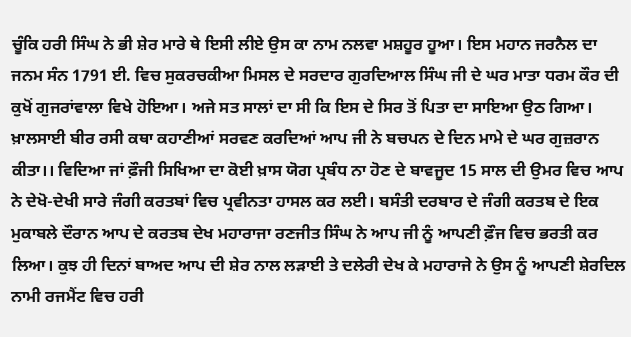ਚੂੰਕਿ ਹਰੀ ਸਿੰਘ ਨੇ ਭੀ ਸ਼ੇਰ ਮਾਰੇ ਥੇ ਇਸੀ ਲੀਏ ਉਸ ਕਾ ਨਾਮ ਨਲਵਾ ਮਸ਼ਹੂਰ ਹੂਆ। ਇਸ ਮਹਾਨ ਜਰਨੈਲ ਦਾ ਜਨਮ ਸੰਨ 1791 ਈ. ਵਿਚ ਸੁਕਰਚਕੀਆ ਮਿਸਲ ਦੇ ਸਰਦਾਰ ਗੁਰਦਿਆਲ ਸਿੰਘ ਜੀ ਦੇ ਘਰ ਮਾਤਾ ਧਰਮ ਕੌਰ ਦੀ ਕੁਖੋਂ ਗੁਜਰਾਂਵਾਲਾ ਵਿਖੇ ਹੋਇਆ। ਅਜੇ ਸਤ ਸਾਲਾਂ ਦਾ ਸੀ ਕਿ ਇਸ ਦੇ ਸਿਰ ਤੋਂ ਪਿਤਾ ਦਾ ਸਾਇਆ ਉਠ ਗਿਆ। ਖ਼ਾਲਸਾਈ ਬੀਰ ਰਸੀ ਕਥਾ ਕਹਾਣੀਆਂ ਸਰਵਣ ਕਰਦਿਆਂ ਆਪ ਜੀ ਨੇ ਬਚਪਨ ਦੇ ਦਿਨ ਮਾਮੇ ਦੇ ਘਰ ਗੁਜ਼ਰਾਨ ਕੀਤਾ।। ਵਿਦਿਆ ਜਾਂ ਫ਼ੌਜੀ ਸਿਖਿਆ ਦਾ ਕੋਈ ਖ਼ਾਸ ਯੋਗ ਪ੍ਰਬੰਧ ਨਾ ਹੋਣ ਦੇ ਬਾਵਜੂਦ 15 ਸਾਲ ਦੀ ਉਮਰ ਵਿਚ ਆਪ ਨੇ ਦੇਖੋ-ਦੇਖੀ ਸਾਰੇ ਜੰਗੀ ਕਰਤਬਾਂ ਵਿਚ ਪ੍ਰਵੀਨਤਾ ਹਾਸਲ ਕਰ ਲਈ। ਬਸੰਤੀ ਦਰਬਾਰ ਦੇ ਜੰਗੀ ਕਰਤਬ ਦੇ ਇਕ ਮੁਕਾਬਲੇ ਦੌਰਾਨ ਆਪ ਦੇ ਕਰਤਬ ਦੇਖ ਮਹਾਰਾਜਾ ਰਣਜੀਤ ਸਿੰਘ ਨੇ ਆਪ ਜੀ ਨੂੰ ਆਪਣੀ ਫ਼ੌਜ ਵਿਚ ਭਰਤੀ ਕਰ ਲਿਆ। ਕੁਝ ਹੀ ਦਿਨਾਂ ਬਾਅਦ ਆਪ ਦੀ ਸ਼ੇਰ ਨਾਲ ਲੜਾਈ ਤੇ ਦਲੇਰੀ ਦੇਖ ਕੇ ਮਹਾਰਾਜੇ ਨੇ ਉਸ ਨੂੰ ਆਪਣੀ ਸ਼ੇਰਦਿਲ ਨਾਮੀ ਰਜਮੈਂਟ ਵਿਚ ਹਰੀ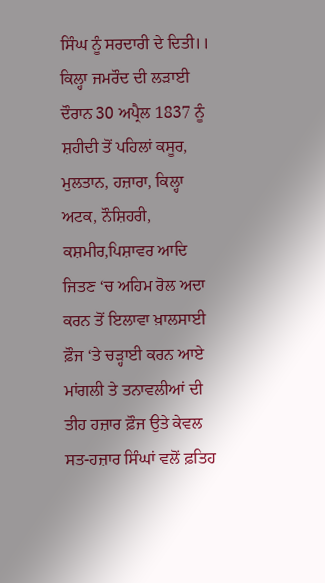ਸਿੰਘ ਨੂੰ ਸਰਦਾਰੀ ਦੇ ਦਿਤੀ।।
ਕਿਲ੍ਹਾ ਜਮਰੌਦ ਦੀ ਲੜਾਈ ਦੌਰਾਨ 30 ਅਪ੍ਰੈਲ 1837 ਨੂੰ ਸ਼ਹੀਦੀ ਤੋਂ ਪਹਿਲਾਂ ਕਸੂਰ, ਮੁਲਤਾਨ, ਹਜ਼ਾਰਾ, ਕਿਲ੍ਹਾ ਅਟਕ, ਨੌਸ਼ਿਹਰੀ, ਕਸ਼ਮੀਰ,ਪਿਸ਼ਾਵਰ ਆਦਿ ਜਿਤਣ ‘ਚ ਅਹਿਮ ਰੋਲ ਅਦਾ ਕਰਨ ਤੋਂ ਇਲਾਵਾ ਖ਼ਾਲਸਾਈ ਫ਼ੌਜ ‘ਤੇ ਚੜ੍ਹਾਈ ਕਰਨ ਆਏ ਮਾਂਗਲੀ ਤੇ ਤਨਾਵਲੀਆਂ ਦੀ ਤੀਹ ਹਜ਼ਾਰ ਫ਼ੌਜ ਉਤੇ ਕੇਵਲ ਸਤ-ਹਜ਼ਾਰ ਸਿੰਘਾਂ ਵਲੋਂ ਫ਼ਤਿਹ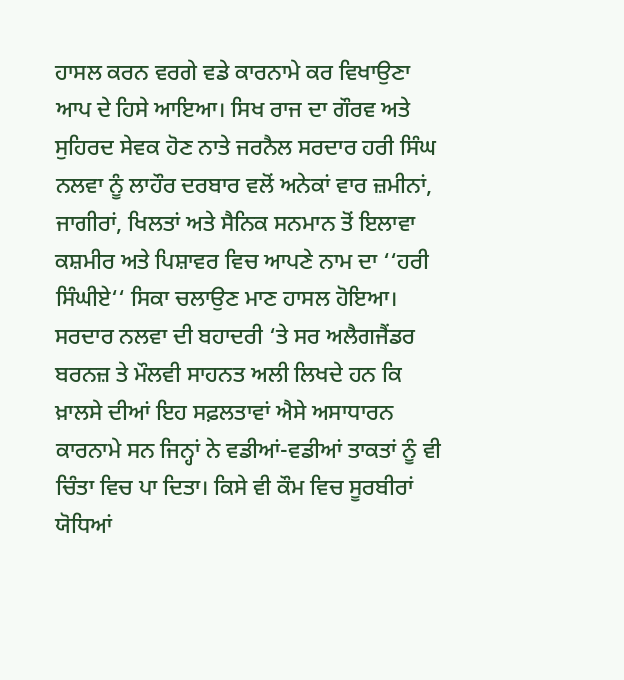ਹਾਸਲ ਕਰਨ ਵਰਗੇ ਵਡੇ ਕਾਰਨਾਮੇ ਕਰ ਵਿਖਾਉਣਾ ਆਪ ਦੇ ਹਿਸੇ ਆਇਆ। ਸਿਖ ਰਾਜ ਦਾ ਗੌਰਵ ਅਤੇ ਸੁਹਿਰਦ ਸੇਵਕ ਹੋਣ ਨਾਤੇ ਜਰਨੈਲ ਸਰਦਾਰ ਹਰੀ ਸਿੰਘ ਨਲਵਾ ਨੂੰ ਲਾਹੌਰ ਦਰਬਾਰ ਵਲੋਂ ਅਨੇਕਾਂ ਵਾਰ ਜ਼ਮੀਨਾਂ, ਜਾਗੀਰਾਂ, ਖਿਲਤਾਂ ਅਤੇ ਸੈਨਿਕ ਸਨਮਾਨ ਤੋਂ ਇਲਾਵਾ ਕਸ਼ਮੀਰ ਅਤੇ ਪਿਸ਼ਾਵਰ ਵਿਚ ਆਪਣੇ ਨਾਮ ਦਾ ‘‘ਹਰੀ ਸਿੰਘੀਏ‘‘ ਸਿਕਾ ਚਲਾਉਣ ਮਾਣ ਹਾਸਲ ਹੋਇਆ। ਸਰਦਾਰ ਨਲਵਾ ਦੀ ਬਹਾਦਰੀ ‘ਤੇ ਸਰ ਅਲੈਗਜੈਂਡਰ ਬਰਨਜ਼ ਤੇ ਮੌਲਵੀ ਸਾਹਨਤ ਅਲੀ ਲਿਖਦੇ ਹਨ ਕਿ ਖ਼ਾਲਸੇ ਦੀਆਂ ਇਹ ਸਫ਼ਲਤਾਵਾਂ ਐਸੇ ਅਸਾਧਾਰਨ ਕਾਰਨਾਮੇ ਸਨ ਜਿਨ੍ਹਾਂ ਨੇ ਵਡੀਆਂ-ਵਡੀਆਂ ਤਾਕਤਾਂ ਨੂੰ ਵੀ ਚਿੰਤਾ ਵਿਚ ਪਾ ਦਿਤਾ। ਕਿਸੇ ਵੀ ਕੌਮ ਵਿਚ ਸੂਰਬੀਰਾਂ ਯੋਧਿਆਂ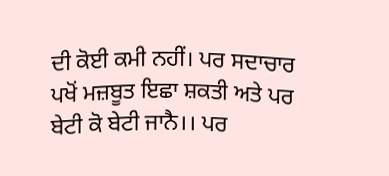ਦੀ ਕੋਈ ਕਮੀ ਨਹੀਂ। ਪਰ ਸਦਾਚਾਰ ਪਖੋਂ ਮਜ਼ਬੂਤ ਇਛਾ ਸ਼ਕਤੀ ਅਤੇ ਪਰ ਬੇਟੀ ਕੋ ਬੇਟੀ ਜਾਨੈ।। ਪਰ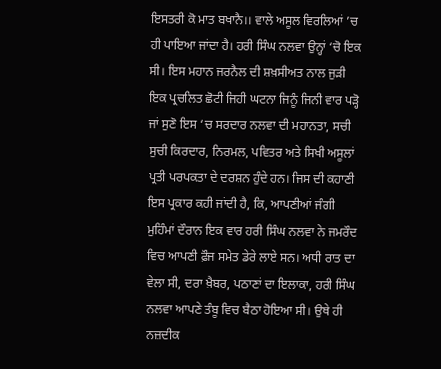ਇਸਤਰੀ ਕੋ ਮਾਤ ਬਖਾਨੈ।। ਵਾਲੇ ਅਸੂਲ ਵਿਰਲਿਆਂ ’ਚ ਹੀ ਪਾਇਆ ਜਾਂਦਾ ਹੈ। ਹਰੀ ਸਿੰਘ ਨਲਵਾ ਉਨ੍ਹਾਂ ‘ਚੋ ਇਕ ਸੀ। ਇਸ ਮਹਾਨ ਜਰਨੈਲ ਦੀ ਸ਼ਖ਼ਸੀਅਤ ਨਾਲ ਜੁੜੀ ਇਕ ਪ੍ਰਚਲਿਤ ਛੋਟੀ ਜਿਹੀ ਘਟਨਾ ਜਿਨੂੰ ਜਿਨੀ ਵਾਰ ਪੜ੍ਹੋ ਜਾਂ ਸੁਣੋ ਇਸ ‘ਚ ਸਰਦਾਰ ਨਲਵਾ ਦੀ ਮਹਾਨਤਾ, ਸਚੀ ਸੁਚੀ ਕਿਰਦਾਰ, ਨਿਰਮਲ, ਪਵਿਤਰ ਅਤੇ ਸਿਖੀ ਅਸੂਲਾਂ ਪ੍ਰਤੀ ਪਰਪਕਤਾ ਦੇ ਦਰਸ਼ਨ ਹੁੰਦੇ ਹਨ। ਜਿਸ ਦੀ ਕਹਾਣੀ ਇਸ ਪ੍ਰਕਾਰ ਕਹੀ ਜਾਂਦੀ ਹੈ, ਕਿ, ਆਪਣੀਆਂ ਜੰਗੀ ਮੁਹਿੰਮਾਂ ਦੌਰਾਨ ਇਕ ਵਾਰ ਹਰੀ ਸਿੰਘ ਨਲਵਾ ਨੇ ਜਮਰੌਦ ਵਿਚ ਆਪਣੀ ਫ਼ੌਜ ਸਮੇਤ ਡੇਰੇ ਲਾਏ ਸਨ। ਅਧੀ ਰਾਤ ਦਾ ਵੇਲਾ ਸੀ, ਦਰਾ ਖ਼ੈਬਰ, ਪਠਾਣਾਂ ਦਾ ਇਲਾਕਾ, ਹਰੀ ਸਿੰਘ ਨਲਵਾ ਆਪਣੇ ਤੰਬੂ ਵਿਚ ਬੈਠਾ ਹੋਇਆ ਸੀ। ਉਥੇ ਹੀ ਨਜ਼ਦੀਕ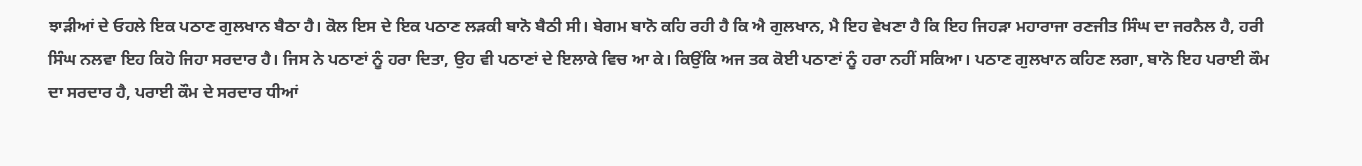ਝਾੜੀਆਂ ਦੇ ਓਹਲੇ ਇਕ ਪਠਾਣ ਗੁਲਖਾਨ ਬੈਠਾ ਹੈ। ਕੋਲ ਇਸ ਦੇ ਇਕ ਪਠਾਣ ਲੜਕੀ ਬਾਨੋ ਬੈਠੀ ਸੀ। ਬੇਗਮ ਬਾਨੋ ਕਹਿ ਰਹੀ ਹੈ ਕਿ ਐ ਗੁਲਖਾਨ, ਮੈ ਇਹ ਵੇਖਣਾ ਹੈ ਕਿ ਇਹ ਜਿਹੜਾ ਮਹਾਰਾਜਾ ਰਣਜੀਤ ਸਿੰਘ ਦਾ ਜਰਨੈਲ ਹੈ, ਹਰੀ ਸਿੰਘ ਨਲਵਾ ਇਹ ਕਿਹੋ ਜਿਹਾ ਸਰਦਾਰ ਹੈ। ਜਿਸ ਨੇ ਪਠਾਣਾਂ ਨੂੰ ਹਰਾ ਦਿਤਾ, ਉਹ ਵੀ ਪਠਾਣਾਂ ਦੇ ਇਲਾਕੇ ਵਿਚ ਆ ਕੇ। ਕਿਉਂਕਿ ਅਜ ਤਕ ਕੋਈ ਪਠਾਣਾਂ ਨੂੰ ਹਰਾ ਨਹੀਂ ਸਕਿਆ। ਪਠਾਣ ਗੁਲਖਾਨ ਕਹਿਣ ਲਗਾ, ਬਾਨੋ ਇਹ ਪਰਾਈ ਕੌਮ ਦਾ ਸਰਦਾਰ ਹੈ, ਪਰਾਈ ਕੌਮ ਦੇ ਸਰਦਾਰ ਧੀਆਂ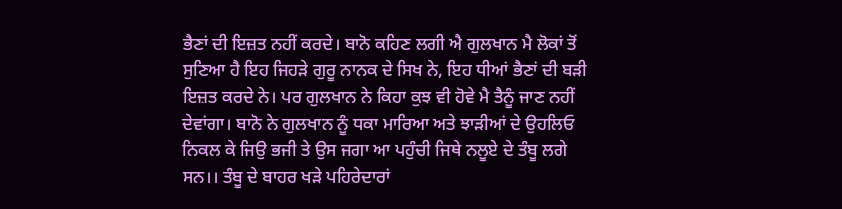ਭੈਣਾਂ ਦੀ ਇਜ਼ਤ ਨਹੀਂ ਕਰਦੇ। ਬਾਨੋ ਕਹਿਣ ਲਗੀ ਐ ਗੁਲਖਾਨ ਮੈ ਲੋਕਾਂ ਤੋਂ ਸੁਣਿਆ ਹੈ ਇਹ ਜਿਹੜੇ ਗੁਰੂ ਨਾਨਕ ਦੇ ਸਿਖ ਨੇ, ਇਹ ਧੀਆਂ ਭੈਣਾਂ ਦੀ ਬੜੀ ਇਜ਼ਤ ਕਰਦੇ ਨੇ। ਪਰ ਗੁਲਖਾਨ ਨੇ ਕਿਹਾ ਕੁਝ ਵੀ ਹੋਵੇ ਮੈ ਤੈਨੂੰ ਜਾਣ ਨਹੀਂ ਦੇਵਾਂਗਾ। ਬਾਨੋ ਨੇ ਗੁਲਖਾਨ ਨੂੰ ਧਕਾ ਮਾਰਿਆ ਅਤੇ ਝਾੜੀਆਂ ਦੇ ਉਹਲਿਓ ਨਿਕਲ ਕੇ ਜਿਉ ਭਜੀ ਤੇ ਉਸ ਜਗਾ ਆ ਪਹੁੰਚੀ ਜਿਥੇ ਨਲੂਏ ਦੇ ਤੰਬੂ ਲਗੇ ਸਨ।। ਤੰਬੂ ਦੇ ਬਾਹਰ ਖੜੇ ਪਹਿਰੇਦਾਰਾਂ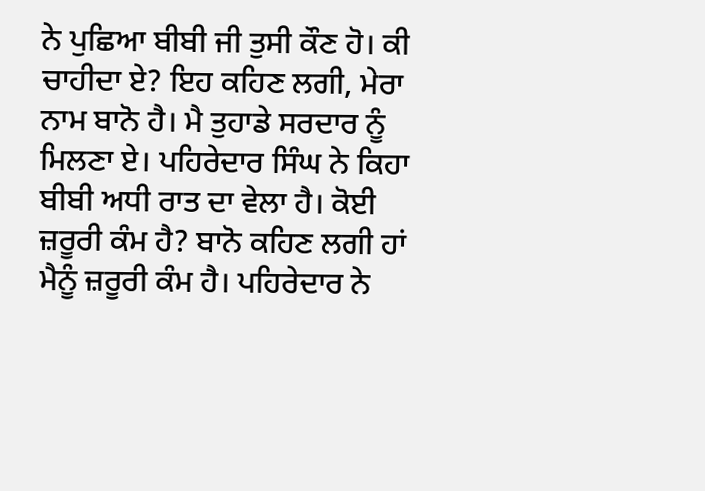ਨੇ ਪੁਛਿਆ ਬੀਬੀ ਜੀ ਤੁਸੀ ਕੌਣ ਹੋ। ਕੀ ਚਾਹੀਦਾ ਏ? ਇਹ ਕਹਿਣ ਲਗੀ, ਮੇਰਾ ਨਾਮ ਬਾਨੋ ਹੈ। ਮੈ ਤੁਹਾਡੇ ਸਰਦਾਰ ਨੂੰ ਮਿਲਣਾ ਏ। ਪਹਿਰੇਦਾਰ ਸਿੰਘ ਨੇ ਕਿਹਾ ਬੀਬੀ ਅਧੀ ਰਾਤ ਦਾ ਵੇਲਾ ਹੈ। ਕੋਈ ਜ਼ਰੂਰੀ ਕੰਮ ਹੈ? ਬਾਨੋ ਕਹਿਣ ਲਗੀ ਹਾਂ ਮੈਨੂੰ ਜ਼ਰੂਰੀ ਕੰਮ ਹੈ। ਪਹਿਰੇਦਾਰ ਨੇ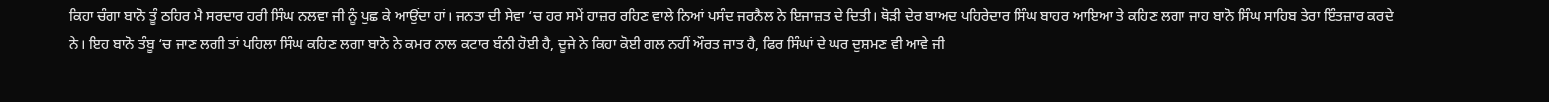ਕਿਹਾ ਚੰਗਾ ਬਾਨੋ ਤੂੰ ਠਹਿਰ ਮੈ ਸਰਦਾਰ ਹਰੀ ਸਿੰਘ ਨਲਵਾ ਜੀ ਨੂੰ ਪੁਛ ਕੇ ਆਉਂਦਾ ਹਾਂ। ਜਨਤਾ ਦੀ ਸੇਵਾ ‘ਚ ਹਰ ਸਮੇਂ ਹਾਜ਼ਰ ਰਹਿਣ ਵਾਲੇ ਨਿਆਂ ਪਸੰਦ ਜਰਨੈਲ ਨੇ ਇਜਾਜ਼ਤ ਦੇ ਦਿਤੀ। ਥੋੜੀ ਦੇਰ ਬਾਅਦ ਪਹਿਰੇਦਾਰ ਸਿੰਘ ਬਾਹਰ ਆਇਆ ਤੇ ਕਹਿਣ ਲਗਾ ਜਾਹ ਬਾਨੋ ਸਿੰਘ ਸਾਹਿਬ ਤੇਰਾ ਇੰਤਜ਼ਾਰ ਕਰਦੇ ਨੇ। ਇਹ ਬਾਨੋ ਤੰਬੂ ‘ਚ ਜਾਣ ਲਗੀ ਤਾਂ ਪਹਿਲਾ ਸਿੰਘ ਕਹਿਣ ਲਗਾ ਬਾਨੋ ਨੇ ਕਮਰ ਨਾਲ ਕਟਾਰ ਬੰਨੀ ਹੋਈ ਹੈ, ਦੂਜੇ ਨੇ ਕਿਹਾ ਕੋਈ ਗਲ ਨਹੀਂ ਔਰਤ ਜਾਤ ਹੈ, ਫਿਰ ਸਿੰਘਾਂ ਦੇ ਘਰ ਦੁਸ਼ਮਣ ਵੀ ਆਵੇ ਜੀ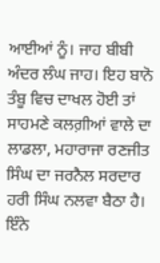ਆਈਆਂ ਨੂੰ। ਜਾਹ ਬੀਬੀ ਅੰਦਰ ਲੰਘ ਜਾਹ। ਇਹ ਬਾਨੋ ਤੰਬੂ ਵਿਚ ਦਾਖਲ ਹੋਈ ਤਾਂ ਸਾਹਮਣੇ ਕਲਗ਼ੀਆਂ ਵਾਲੇ ਦਾ ਲਾਡਲਾ, ਮਹਾਰਾਜਾ ਰਣਜੀਤ ਸਿੰਘ ਦਾ ਜਰਨੈਲ ਸਰਦਾਰ ਹਰੀ ਸਿੰਘ ਨਲਵਾ ਬੈਠਾ ਹੈ। ਇੰਨੇ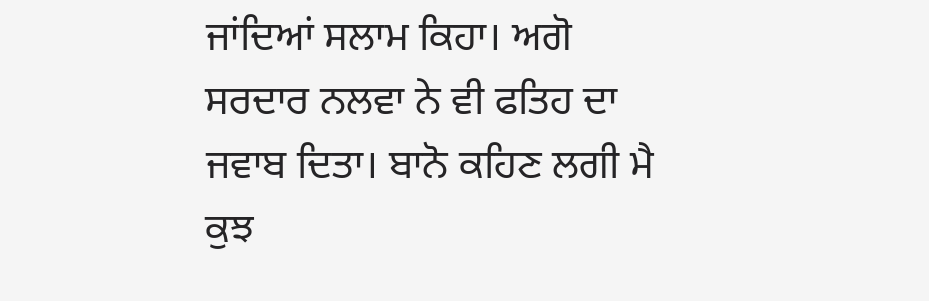ਜਾਂਦਿਆਂ ਸਲਾਮ ਕਿਹਾ। ਅਗੋ ਸਰਦਾਰ ਨਲਵਾ ਨੇ ਵੀ ਫਤਿਹ ਦਾ ਜਵਾਬ ਦਿਤਾ। ਬਾਨੋ ਕਹਿਣ ਲਗੀ ਮੈ ਕੁਝ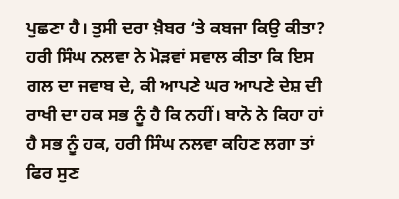ਪੁਛਣਾ ਹੈ। ਤੁਸੀ ਦਰਾ ਖ਼ੈਬਰ ‘ਤੇ ਕਬਜਾ ਕਿਉ ਕੀਤਾ? ਹਰੀ ਸਿੰਘ ਨਲਵਾ ਨੇ ਮੋੜਵਾਂ ਸਵਾਲ ਕੀਤਾ ਕਿ ਇਸ ਗਲ ਦਾ ਜਵਾਬ ਦੇ, ਕੀ ਆਪਣੇ ਘਰ ਆਪਣੇ ਦੇਸ਼ ਦੀ ਰਾਖੀ ਦਾ ਹਕ ਸਭ ਨੂੰ ਹੈ ਕਿ ਨਹੀਂ। ਬਾਨੋ ਨੇ ਕਿਹਾ ਹਾਂ ਹੈ ਸਭ ਨੂੰ ਹਕ, ਹਰੀ ਸਿੰਘ ਨਲਵਾ ਕਹਿਣ ਲਗਾ ਤਾਂ ਫਿਰ ਸੁਣ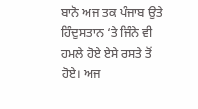ਬਾਨੋ ਅਜ ਤਕ ਪੰਜਾਬ ਉਤੇ ਹਿੰਦੁਸਤਾਨ ‘ਤੇ ਜਿੰਨੇ ਵੀ ਹਮਲੇ ਹੋਏ ਏਸੇ ਰਸਤੇ ਤੋਂ ਹੋਏ। ਅਜ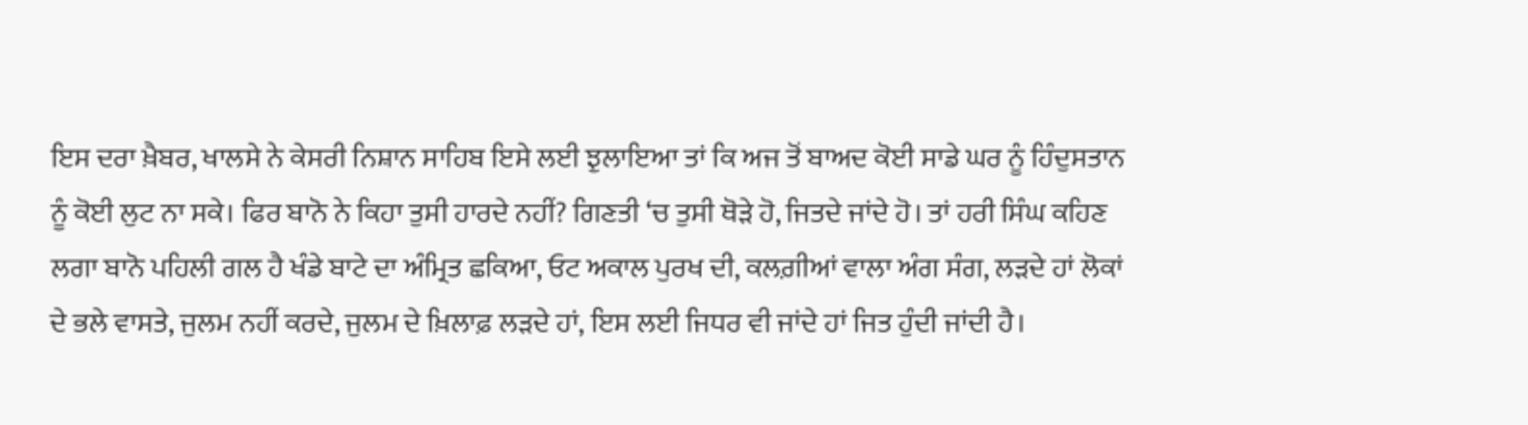ਇਸ ਦਰਾ ਖ਼ੈਬਰ, ਖਾਲਸੇ ਨੇ ਕੇਸਰੀ ਨਿਸ਼ਾਨ ਸਾਹਿਬ ਇਸੇ ਲਈ ਝੁਲਾਇਆ ਤਾਂ ਕਿ ਅਜ ਤੋਂ ਬਾਅਦ ਕੋਈ ਸਾਡੇ ਘਰ ਨੂੰ ਹਿੰਦੁਸਤਾਨ ਨੂੰ ਕੋਈ ਲੁਟ ਨਾ ਸਕੇ। ਫਿਰ ਬਾਨੋ ਨੇ ਕਿਹਾ ਤੁਸੀ ਹਾਰਦੇ ਨਹੀਂ? ਗਿਣਤੀ ‘ਚ ਤੁਸੀ ਥੋੜੇ ਹੋ, ਜਿਤਦੇ ਜਾਂਦੇ ਹੋ। ਤਾਂ ਹਰੀ ਸਿੰਘ ਕਹਿਣ ਲਗਾ ਬਾਨੋ ਪਹਿਲੀ ਗਲ ਹੈ ਖੰਡੇ ਬਾਟੇ ਦਾ ਅੰਮ੍ਰਿਤ ਛਕਿਆ, ਓਟ ਅਕਾਲ ਪੁਰਖ ਦੀ, ਕਲਗ਼ੀਆਂ ਵਾਲਾ ਅੰਗ ਸੰਗ, ਲੜਦੇ ਹਾਂ ਲੋਕਾਂ ਦੇ ਭਲੇ ਵਾਸਤੇ, ਜੁਲਮ ਨਹੀਂ ਕਰਦੇ, ਜੁਲਮ ਦੇ ਖ਼ਿਲਾਫ਼ ਲੜਦੇ ਹਾਂ, ਇਸ ਲਈ ਜਿਧਰ ਵੀ ਜਾਂਦੇ ਹਾਂ ਜਿਤ ਹੁੰਦੀ ਜਾਂਦੀ ਹੈ।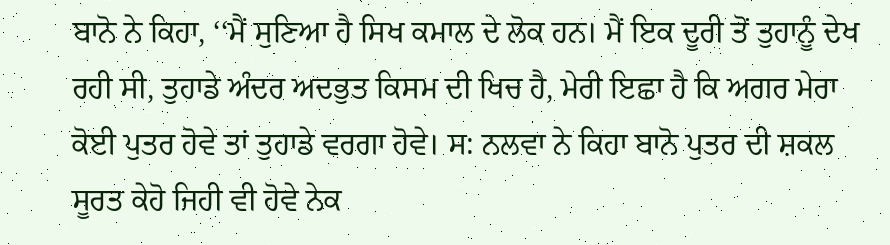ਬਾਨੋ ਨੇ ਕਿਹਾ, ‘‘ਮੈਂ ਸੁਣਿਆ ਹੈ ਸਿਖ ਕਮਾਲ ਦੇ ਲੋਕ ਹਨ। ਮੈਂ ਇਕ ਦੂਰੀ ਤੋਂ ਤੁਹਾਨੂੰ ਦੇਖ ਰਹੀ ਸੀ, ਤੁਹਾਡੇ ਅੰਦਰ ਅਦਭੁਤ ਕਿਸਮ ਦੀ ਖਿਚ ਹੈ, ਮੇਰੀ ਇਛਾ ਹੈ ਕਿ ਅਗਰ ਮੇਰਾ ਕੋਈ ਪੁਤਰ ਹੋਵੇ ਤਾਂ ਤੁਹਾਡੇ ਵਰਗਾ ਹੋਵੇ। ਸ: ਨਲਵਾ ਨੇ ਕਿਹਾ ਬਾਨੋ ਪੁਤਰ ਦੀ ਸ਼ਕਲ ਸੂਰਤ ਕੇਹੋ ਜਿਹੀ ਵੀ ਹੋਵੇ ਨੇਕ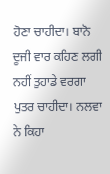ਹੋਣਾ ਚਾਹੀਦਾ। ਬਾਨੋ ਦੂਜੀ ਵਾਰ ਕਹਿਣ ਲਗੀ ਨਹੀਂ ਤੁਹਾਡੇ ਵਰਗਾ ਪੁਤਰ ਚਾਹੀਦਾ। ਨਲਵਾ ਨੇ ਕਿਹਾ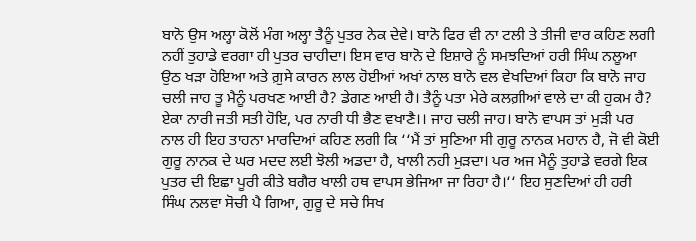ਬਾਨੋ ਉਸ ਅਲ੍ਹਾ ਕੋਲੋਂ ਮੰਗ ਅਲ੍ਹਾ ਤੈਨੂੰ ਪੁਤਰ ਨੇਕ ਦੇਵੇ। ਬਾਨੋ ਫਿਰ ਵੀ ਨਾ ਟਲੀ ਤੇ ਤੀਜੀ ਵਾਰ ਕਹਿਣ ਲਗੀ ਨਹੀਂ ਤੁਹਾਡੇ ਵਰਗਾ ਹੀ ਪੁਤਰ ਚਾਹੀਦਾ। ਇਸ ਵਾਰ ਬਾਨੋ ਦੇ ਇਸ਼ਾਰੇ ਨੂੰ ਸਮਝਦਿਆਂ ਹਰੀ ਸਿੰਘ ਨਲੂਆ ਉਠ ਖੜਾ ਹੋਇਆ ਅਤੇ ਗ਼ੁਸੇ ਕਾਰਨ ਲਾਲ ਹੋਈਆਂ ਅਖਾਂ ਨਾਲ ਬਾਨੋ ਵਲ ਵੇਖਦਿਆਂ ਕਿਹਾ ਕਿ ਬਾਨੋ ਜਾਹ ਚਲੀ ਜਾਹ ਤੂ ਮੈਨੂੰ ਪਰਖਣ ਆਈ ਹੈ? ਡੇਗਣ ਆਈ ਹੈ। ਤੈਨੂੰ ਪਤਾ ਮੇਰੇ ਕਲਗ਼ੀਆਂ ਵਾਲੇ ਦਾ ਕੀ ਹੁਕਮ ਹੈ? ਏਕਾ ਨਾਰੀ ਜਤੀ ਸਤੀ ਹੋਇ, ਪਰ ਨਾਰੀ ਧੀ ਭੈਣ ਵਖਾਣੈ।। ਜਾਹ ਚਲੀ ਜਾਹ। ਬਾਨੋ ਵਾਪਸ ਤਾਂ ਮੁੜੀ ਪਰ ਨਾਲ ਹੀ ਇਹ ਤਾਹਨਾ ਮਾਰਦਿਆਂ ਕਹਿਣ ਲਗੀ ਕਿ ‘‘ਮੈਂ ਤਾਂ ਸੁਣਿਆ ਸੀ ਗੁਰੂ ਨਾਨਕ ਮਹਾਨ ਹੈ, ਜੋ ਵੀ ਕੋਈ ਗੁਰੂ ਨਾਨਕ ਦੇ ਘਰ ਮਦਦ ਲਈ ਝੋਲੀ ਅਡਦਾ ਹੈ, ਖਾਲੀ ਨਹੀ ਮੁੜਦਾ। ਪਰ ਅਜ ਮੈਨੂੰ ਤੁਹਾਡੇ ਵਰਗੇ ਇਕ ਪੁਤਰ ਦੀ ਇਛਾ ਪੂਰੀ ਕੀਤੇ ਬਗੈਰ ਖਾਲੀ ਹਥ ਵਾਪਸ ਭੇਜਿਆ ਜਾ ਰਿਹਾ ਹੈ।‘‘ ਇਹ ਸੁਣਦਿਆਂ ਹੀ ਹਰੀ ਸਿੰਘ ਨਲਵਾ ਸੋਚੀ ਪੈ ਗਿਆ, ਗੁਰੂ ਦੇ ਸਚੇ ਸਿਖ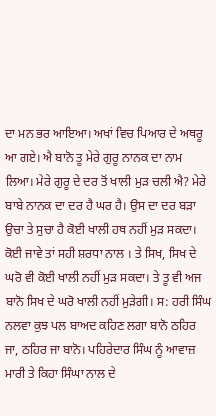ਦਾ ਮਨ ਭਰ ਆਇਆ। ਅਖਾਂ ਵਿਚ ਪਿਆਰ ਦੇ ਅਥਰੂ ਆ ਗਏ। ਐ ਬਾਨੋ ਤੂ ਮੇਰੇ ਗੁਰੂ ਨਾਨਕ ਦਾ ਨਾਮ ਲਿਆ। ਮੇਰੇ ਗੁਰੂ ਦੇ ਦਰ ਤੋਂ ਖਾਲੀ ਮੁੜ ਚਲੀ ਐ? ਮੇਰੇ ਬਾਬੇ ਨਾਨਕ ਦਾ ਦਰ ਹੈ ਘਰ ਹੈ। ਉਸ ਦਾ ਦਰ ਬੜਾ ਉਚਾ ਤੇ ਸੁਚਾ ਹੈ ਕੋਈ ਖਾਲੀ ਹਥ ਨਹੀਂ ਮੁੜ ਸਕਦਾ। ਕੋਈ ਜਾਵੇ ਤਾਂ ਸਹੀ ਸ਼ਰਧਾ ਨਾਲ । ਤੇ ਸਿਖ, ਸਿਖ ਦੇ ਘਰੋ ਵੀ ਕੋਈ ਖਾਲੀ ਨਹੀਂ ਮੁੜ ਸਕਦਾ। ਤੇ ਤੂ ਵੀ ਅਜ ਬਾਨੋ ਸਿਖ ਦੇ ਘਰੋ ਖਾਲੀ ਨਹੀਂ ਮੁੜੇਗੀ। ਸ: ਹਰੀ ਸਿੰਘ ਨਲਵਾ ਕੁਝ ਪਲ ਬਾਅਦ ਕਹਿਣ ਲਗਾ ਬਾਨੋ ਠਹਿਰ ਜਾ, ਠਹਿਰ ਜਾ ਬਾਨੋ। ਪਹਿਰੇਦਾਰ ਸਿੰਘ ਨੂੰ ਆਵਾਜ਼ ਮਾਰੀ ਤੇ ਕਿਹਾ ਸਿੰਘਾ ਨਾਲ ਦੇ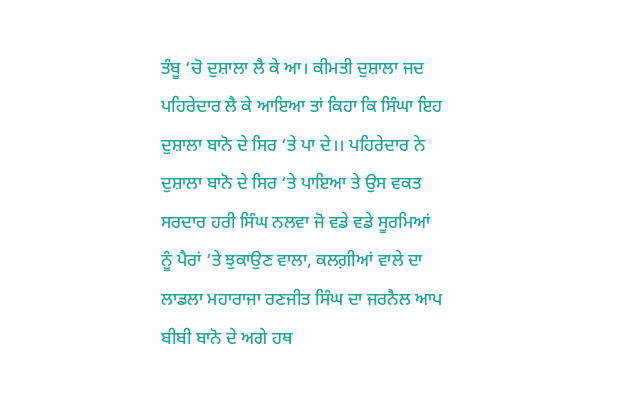ਤੰਬੂ ‘ਚੋ ਦੁਸ਼ਾਲਾ ਲੈ ਕੇ ਆ। ਕੀਮਤੀ ਦੁਸ਼ਾਲਾ ਜਦ ਪਹਿਰੇਦਾਰ ਲੈ ਕੇ ਆਇਆ ਤਾਂ ਕਿਹਾ ਕਿ ਸਿੰਘਾ ਇਹ ਦੁਸ਼ਾਲਾ ਬਾਨੋ ਦੇ ਸਿਰ ‘ਤੇ ਪਾ ਦੇ।। ਪਹਿਰੇਦਾਰ ਨੇ ਦੁਸ਼ਾਲਾ ਬਾਨੋ ਦੇ ਸਿਰ ‘ਤੇ ਪਾਇਆ ਤੇ ਉਸ ਵਕਤ ਸਰਦਾਰ ਹਰੀ ਸਿੰਘ ਨਲਵਾ ਜੋ ਵਡੇ ਵਡੇ ਸੂਰਮਿਆਂ ਨੂੰ ਪੈਰਾਂ ‘ਤੇ ਝੁਕਾਉਣ ਵਾਲਾ, ਕਲਗ਼ੀਆਂ ਵਾਲੇ ਦਾ ਲਾਡਲਾ ਮਹਾਰਾਜਾ ਰਣਜੀਤ ਸਿੰਘ ਦਾ ਜਰਨੈਲ ਆਪ ਬੀਬੀ ਬਾਨੋ ਦੇ ਅਗੇ ਹਥ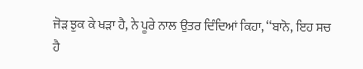ਜੋੜ ਝੁਕ ਕੇ ਖੜਾ ਹੈ, ਨੇ ਪੂਰੇ ਨਾਲ ਉਤਰ ਦਿੰਦਿਆਂ ਕਿਹਾ, ‘‘ਬਾਨੋ, ਇਹ ਸਚ ਹੈ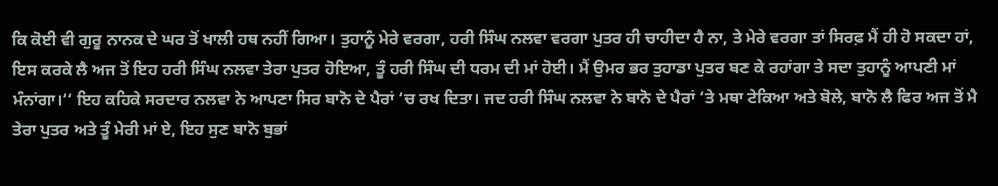ਕਿ ਕੋਈ ਵੀ ਗੁਰੂ ਨਾਨਕ ਦੇ ਘਰ ਤੋਂ ਖਾਲੀ ਹਥ ਨਹੀਂ ਗਿਆ। ਤੁਹਾਨੂੰ ਮੇਰੇ ਵਰਗਾ, ਹਰੀ ਸਿੰਘ ਨਲਵਾ ਵਰਗਾ ਪੁਤਰ ਹੀ ਚਾਹੀਦਾ ਹੈ ਨਾ, ਤੇ ਮੇਰੇ ਵਰਗਾ ਤਾਂ ਸਿਰਫ਼ ਮੈਂ ਹੀ ਹੋ ਸਕਦਾ ਹਾਂ, ਇਸ ਕਰਕੇ ਲੈ ਅਜ ਤੋਂ ਇਹ ਹਰੀ ਸਿੰਘ ਨਲਵਾ ਤੇਰਾ ਪੁਤਰ ਹੋਇਆ, ਤੂੰ ਹਰੀ ਸਿੰਘ ਦੀ ਧਰਮ ਦੀ ਮਾਂ ਹੋਈ। ਮੈਂ ਉਮਰ ਭਰ ਤੁਹਾਡਾ ਪੁਤਰ ਬਣ ਕੇ ਰਹਾਂਗਾ ਤੇ ਸਦਾ ਤੁਹਾਨੂੰ ਆਪਣੀ ਮਾਂ ਮੰਨਾਂਗਾ।‘‘ ਇਹ ਕਹਿਕੇ ਸਰਦਾਰ ਨਲਵਾ ਨੇ ਆਪਣਾ ਸਿਰ ਬਾਨੋ ਦੇ ਪੈਰਾਂ ‘ਚ ਰਖ ਦਿਤਾ। ਜਦ ਹਰੀ ਸਿੰਘ ਨਲਵਾ ਨੇ ਬਾਨੋ ਦੇ ਪੈਰਾਂ ‘ਤੇ ਮਥਾ ਟੇਕਿਆ ਅਤੇ ਬੋਲੇ, ਬਾਨੋ ਲੈ ਫਿਰ ਅਜ ਤੋਂ ਮੈ ਤੇਰਾ ਪੁਤਰ ਅਤੇ ਤੂੰ ਮੇਰੀ ਮਾਂ ਏ, ਇਹ ਸੁਣ ਬਾਨੋ ਬੁਭਾਂ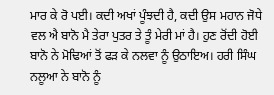ਮਾਰ ਕੇ ਰੋ ਪਈ। ਕਦੀ ਅਖਾਂ ਪੂੰਝਦੀ ਹੈ, ਕਦੀ ਉਸ ਮਹਾਨ ਜੋਧੇ ਵਲ ਐ ਬਾਨੋ ਮੈ ਤੇਰਾ ਪੁਤਰ ਤੇ ਤੂੰ ਮੇਰੀ ਮਾਂ ਹੈ। ਹੁਣ ਰੋਂਦੀ ਹੋਈ ਬਾਨੋ ਨੇ ਮੋਢਿਆਂ ਤੋਂ ਫੜ ਕੇ ਨਲਵਾ ਨੂੰ ਉਠਾਇਅ। ਹਰੀ ਸਿੰਘ ਨਲੂਆ ਨੇ ਬਾਨੋ ਨੂੰ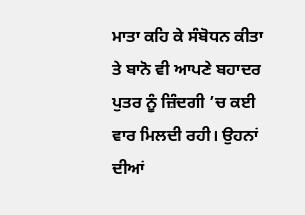ਮਾਤਾ ਕਹਿ ਕੇ ਸੰਬੋਧਨ ਕੀਤਾ ਤੇ ਬਾਨੋ ਵੀ ਆਪਣੇ ਬਹਾਦਰ ਪੁਤਰ ਨੂੰ ਜ਼ਿੰਦਗੀ ’ਚ ਕਈ ਵਾਰ ਮਿਲਦੀ ਰਹੀ। ਉਹਨਾਂ ਦੀਆਂ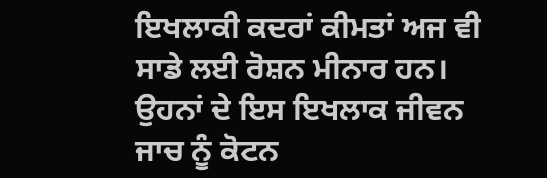ਇਖਲਾਕੀ ਕਦਰਾਂ ਕੀਮਤਾਂ ਅਜ ਵੀ ਸਾਡੇ ਲਈ ਰੋਸ਼ਨ ਮੀਨਾਰ ਹਨ। ਉਹਨਾਂ ਦੇ ਇਸ ਇਖਲਾਕ ਜੀਵਨ ਜਾਚ ਨੂੰ ਕੋਟਨ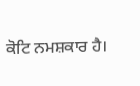ਕੋਟਿ ਨਮਸ਼ਕਾਰ ਹੈ।